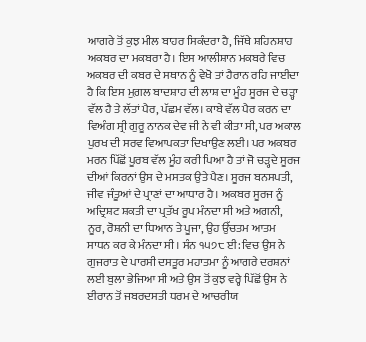ਆਗਰੇ ਤੋਂ ਕੁਝ ਮੀਲ ਬਾਹਰ ਸਿਕੰਦਰਾ ਹੈ, ਜਿੱਥੇ ਸ਼ਹਿਨਸ਼ਾਹ ਅਕਬਰ ਦਾ ਮਕਬਰਾ ਹੈ। ਇਸ ਆਲੀਸ਼ਾਨ ਮਕਬਰੇ ਵਿਚ ਅਕਬਰ ਦੀ ਕਬਰ ਦੇ ਸਥਾਨ ਨੂੰ ਵੇਖੋ ਤਾਂ ਹੈਰਾਨ ਰਹਿ ਜਾਈਦਾ ਹੈ ਕਿ ਇਸ ਮੁਗ਼ਲ ਬਾਦਸ਼ਾਹ ਦੀ ਲਾਸ਼ ਦਾ ਮੂੰਹ ਸੂਰਜ ਦੇ ਚੜ੍ਹਾ ਵੱਲ ਹੈ ਤੇ ਲੱਤਾਂ ਪੈਰ, ਪੱਛਮ ਵੱਲ। ਕਾਬੇ ਵੱਲ ਪੈਰ ਕਰਨ ਦਾ ਵਿਅੰਗ ਸ੍ਰੀ ਗੁਰੂ ਨਾਨਕ ਦੇਵ ਜੀ ਨੇ ਵੀ ਕੀਤਾ ਸੀ, ਪਰ ਅਕਾਲ ਪੁਰਖ ਦੀ ਸਰਵ ਵਿਆਪਕਤਾ ਦਿਖਾਉਣ ਲਈ। ਪਰ ਅਕਬਰ ਮਰਨ ਪਿੱਛੋਂ ਪੂਰਬ ਵੱਲ ਮੂੰਹ ਕਰੀ ਪਿਆ ਹੈ ਤਾਂ ਜੋ ਚੜ੍ਹਦੇ ਸੂਰਜ ਦੀਆਂ ਕਿਰਨਾਂ ਉਸ ਦੇ ਮਸਤਕ ਉਤੇ ਪੈਣ। ਸੂਰਜ ਬਨਸਪਤੀ, ਜੀਵ ਜੰਤੂਆਂ ਦੇ ਪ੍ਰਾਣਾਂ ਦਾ ਆਧਾਰ ਹੈ। ਅਕਬਰ ਸੂਰਜ ਨੂੰ ਅਦ੍ਰਿਸ਼ਟ ਸ਼ਕਤੀ ਦਾ ਪ੍ਰਤੱਖ ਰੂਪ ਮੰਨਦਾ ਸੀ ਅਤੇ ਅਗਨੀ, ਨੂਰ, ਰੋਸ਼ਨੀ ਦਾ ਧਿਆਨ ਤੇ ਪੂਜਾ, ਉਹ ਉੱਚਤਮ ਆਤਮ ਸਾਧਨ ਕਰ ਕੇ ਮੰਨਦਾ ਸੀ । ਸੰਨ ੧੫੭੮ ਈ: ਵਿਚ ਉਸ ਨੇ ਗੁਜਰਾਤ ਦੇ ਪਾਰਸੀ ਦਸਤੂਰ ਮਹਾਤਮਾ ਨੂੰ ਆਗਰੇ ਦਰਸ਼ਨਾਂ ਲਈ ਬੁਲਾ ਭੇਜਿਆ ਸੀ ਅਤੇ ਉਸ ਤੋਂ ਕੁਝ ਵਰ੍ਹੇ ਪਿੱਛੋਂ ਉਸ ਨੇ ਈਰਾਨ ਤੋਂ ਜਬਰਦਸਤੀ ਧਰਮ ਦੇ ਆਚਰੀਯ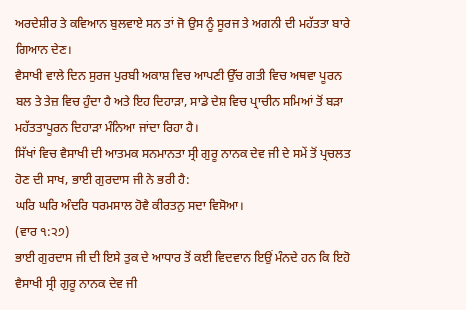ਅਰਦੇਸ਼ੀਰ ਤੇ ਕਵਿਆਨ ਬੁਲਵਾਏ ਸਨ ਤਾਂ ਜੋ ਉਸ ਨੂੰ ਸੂਰਜ ਤੇ ਅਗਨੀ ਦੀ ਮਹੱਤਤਾ ਬਾਰੇ ਗਿਆਨ ਦੇਣ।
ਵੈਸਾਖੀ ਵਾਲੇ ਦਿਨ ਸੁਰਜ ਪੁਰਬੀ ਅਕਾਸ਼ ਵਿਚ ਆਪਣੀ ਉੱਚ ਗਤੀ ਵਿਚ ਅਥਵਾ ਪੂਰਨ ਬਲ ਤੇ ਤੇਜ਼ ਵਿਚ ਹੁੰਦਾ ਹੈ ਅਤੇ ਇਹ ਦਿਹਾੜਾ, ਸਾਡੇ ਦੇਸ਼ ਵਿਚ ਪ੍ਰਾਚੀਨ ਸਮਿਆਂ ਤੋਂ ਬੜਾ ਮਹੱਤਤਾਪੂਰਨ ਦਿਹਾੜਾ ਮੰਨਿਆ ਜਾਂਦਾ ਰਿਹਾ ਹੈ।
ਸਿੱਖਾਂ ਵਿਚ ਵੈਸਾਖੀ ਦੀ ਆਤਮਕ ਸਨਮਾਨਤਾ ਸ੍ਰੀ ਗੁਰੂ ਨਾਨਕ ਦੇਵ ਜੀ ਦੇ ਸਮੇਂ ਤੋਂ ਪ੍ਰਚਲਤ ਹੋਣ ਦੀ ਸਾਖ, ਭਾਈ ਗੁਰਦਾਸ ਜੀ ਨੇ ਭਰੀ ਹੈ:
ਘਰਿ ਘਰਿ ਅੰਦਰਿ ਧਰਮਸਾਲ ਹੋਵੈ ਕੀਰਤਨੁ ਸਦਾ ਵਿਸੋਆ।
(ਵਾਰ ੧:੨੭)
ਭਾਈ ਗੁਰਦਾਸ ਜੀ ਦੀ ਇਸੇ ਤੁਕ ਦੇ ਆਧਾਰ ਤੋਂ ਕਈ ਵਿਦਵਾਨ ਇਉਂ ਮੰਨਦੇ ਹਨ ਕਿ ਇਹੋ ਵੈਸਾਖੀ ਸ੍ਰੀ ਗੁਰੂ ਨਾਨਕ ਦੇਵ ਜੀ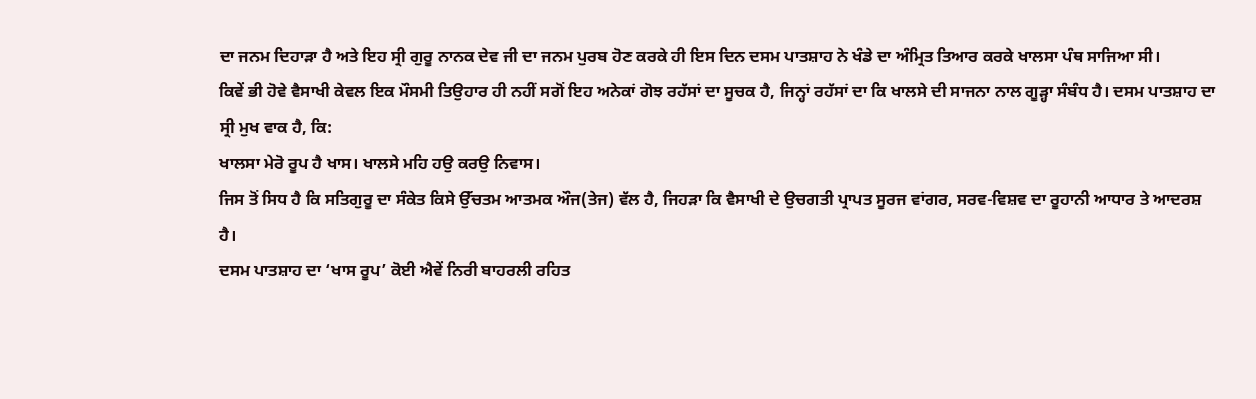ਦਾ ਜਨਮ ਦਿਹਾੜਾ ਹੈ ਅਤੇ ਇਹ ਸ੍ਰੀ ਗੁਰੂ ਨਾਨਕ ਦੇਵ ਜੀ ਦਾ ਜਨਮ ਪੁਰਬ ਹੋਣ ਕਰਕੇ ਹੀ ਇਸ ਦਿਨ ਦਸਮ ਪਾਤਸ਼ਾਹ ਨੇ ਖੰਡੇ ਦਾ ਅੰਮ੍ਰਿਤ ਤਿਆਰ ਕਰਕੇ ਖਾਲਸਾ ਪੰਥ ਸਾਜਿਆ ਸੀ।
ਕਿਵੇਂ ਭੀ ਹੋਵੇ ਵੈਸਾਖੀ ਕੇਵਲ ਇਕ ਮੌਸਮੀ ਤਿਉਹਾਰ ਹੀ ਨਹੀਂ ਸਗੋਂ ਇਹ ਅਨੇਕਾਂ ਗੋਝ ਰਹੱਸਾਂ ਦਾ ਸੂਚਕ ਹੈ, ਜਿਨ੍ਹਾਂ ਰਹੱਸਾਂ ਦਾ ਕਿ ਖਾਲਸੇ ਦੀ ਸਾਜਨਾ ਨਾਲ ਗੂੜ੍ਹਾ ਸੰਬੰਧ ਹੈ। ਦਸਮ ਪਾਤਸ਼ਾਹ ਦਾ ਸ੍ਰੀ ਮੁਖ ਵਾਕ ਹੈ, ਕਿ:
ਖਾਲਸਾ ਮੇਰੋ ਰੂਪ ਹੈ ਖਾਸ। ਖਾਲਸੇ ਮਹਿ ਹਉ ਕਰਉ ਨਿਵਾਸ।
ਜਿਸ ਤੋਂ ਸਿਧ ਹੈ ਕਿ ਸਤਿਗੁਰੂ ਦਾ ਸੰਕੇਤ ਕਿਸੇ ਉੱਚਤਮ ਆਤਮਕ ਔਜ(ਤੇਜ) ਵੱਲ ਹੈ, ਜਿਹੜਾ ਕਿ ਵੈਸਾਖੀ ਦੇ ਉਚਗਤੀ ਪ੍ਰਾਪਤ ਸੂਰਜ ਵਾਂਗਰ, ਸਰਵ-ਵਿਸ਼ਵ ਦਾ ਰੂਹਾਨੀ ਆਧਾਰ ਤੇ ਆਦਰਸ਼ ਹੈ।
ਦਸਮ ਪਾਤਸ਼ਾਹ ਦਾ ‘ਖਾਸ ਰੂਪ’ ਕੋਈ ਐਵੇਂ ਨਿਰੀ ਬਾਹਰਲੀ ਰਹਿਤ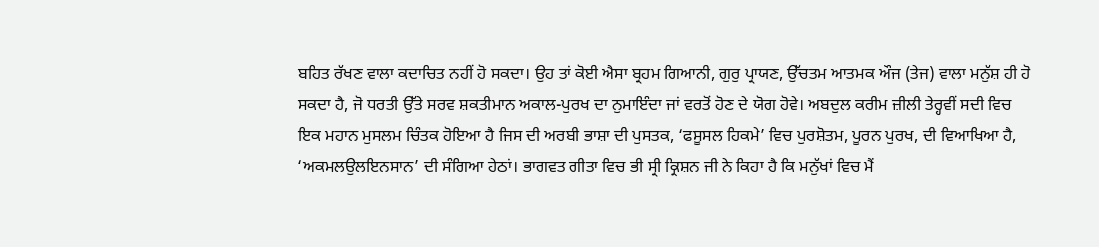ਬਹਿਤ ਰੱਖਣ ਵਾਲਾ ਕਦਾਚਿਤ ਨਹੀਂ ਹੋ ਸਕਦਾ। ਉਹ ਤਾਂ ਕੋਈ ਐਸਾ ਬ੍ਰਹਮ ਗਿਆਨੀ, ਗੁਰੁ ਪ੍ਰਾਯਣ, ਉੱਚਤਮ ਆਤਮਕ ਔਜ (ਤੇਜ) ਵਾਲਾ ਮਨੁੱਸ਼ ਹੀ ਹੋ ਸਕਦਾ ਹੈ, ਜੋ ਧਰਤੀ ਉੱਤੇ ਸਰਵ ਸ਼ਕਤੀਮਾਨ ਅਕਾਲ-ਪੁਰਖ ਦਾ ਨੁਮਾਇੰਦਾ ਜਾਂ ਵਰਤੋਂ ਹੋਣ ਦੇ ਯੋਗ ਹੋਵੇ। ਅਬਦੁਲ ਕਰੀਮ ਜ਼ੀਲੀ ਤੇਰ੍ਹਵੀਂ ਸਦੀ ਵਿਚ ਇਕ ਮਹਾਨ ਮੁਸਲਮ ਚਿੰਤਕ ਹੋਇਆ ਹੈ ਜਿਸ ਦੀ ਅਰਬੀ ਭਾਸ਼ਾ ਦੀ ਪੁਸਤਕ, ‘ਫਸੂਸਲ ਹਿਕਮੇ’ ਵਿਚ ਪੁਰਸ਼ੋਤਮ, ਪੂਰਨ ਪੁਰਖ, ਦੀ ਵਿਆਖਿਆ ਹੈ, ‘ਅਕਮਲਉਲਇਨਸਾਨ’ ਦੀ ਸੰਗਿਆ ਹੇਠਾਂ। ਭਾਗਵਤ ਗੀਤਾ ਵਿਚ ਭੀ ਸ੍ਰੀ ਕ੍ਰਿਸ਼ਨ ਜੀ ਨੇ ਕਿਹਾ ਹੈ ਕਿ ਮਨੁੱਖਾਂ ਵਿਚ ਮੈਂ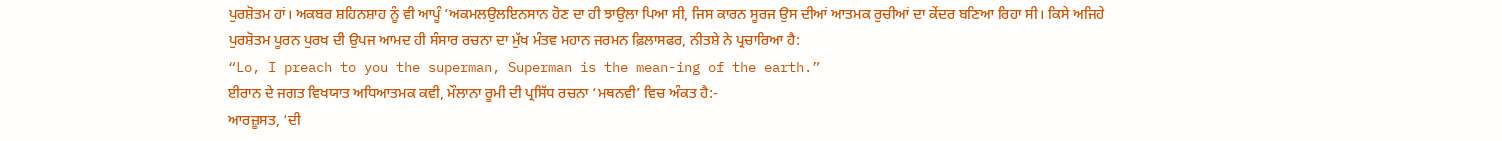ਪੁਰਸ਼ੋਤਮ ਹਾਂ। ਅਕਬਰ ਸ਼ਹਿਨਸ਼ਾਹ ਨੂੰ ਵੀ ਆਪੂੰ ‘ਅਕਮਲਉਲਇਨਸਾਨ ਹੋਣ ਦਾ ਹੀ ਝਾਉਲਾ ਪਿਆ ਸੀ, ਜਿਸ ਕਾਰਨ ਸੂਰਜ ਉਸ ਦੀਆਂ ਆਤਮਕ ਰੁਚੀਆਂ ਦਾ ਕੇਂਦਰ ਬਣਿਆ ਰਿਹਾ ਸੀ। ਕਿਸੇ ਅਜਿਹੇ ਪੁਰਸ਼ੋਤਮ ਪੂਰਨ ਪੁਰਖ ਦੀ ਉਪਜ ਆਮਦ ਹੀ ਸੰਸਾਰ ਰਚਨਾ ਦਾ ਮੁੱਖ ਮੰਤਵ ਮਹਾਨ ਜਰਮਨ ਫ਼ਿਲਾਸਫਰ, ਨੀਤਸ਼ੇ ਨੇ ਪ੍ਰਚਾਰਿਆ ਹੈ:
“Lo, I preach to you the superman, Superman is the mean-ing of the earth.”
ਈਰਾਨ ਦੇ ਜਗਤ ਵਿਖਯਾਤ ਅਧਿਆਤਮਕ ਕਵੀ, ਮੌਲਾਨਾ ਰੂਮੀ ਦੀ ਪ੍ਰਸਿੱਧ ਰਚਨਾ ‘ਮਥਨਵੀ’ ਵਿਚ ਅੰਕਤ ਹੈ:-
ਆਰਜ਼ੂਸਤ, ‘ਦੀ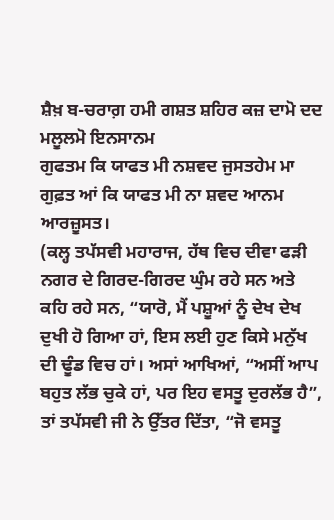ਸ਼ੈਖ਼ ਬ-ਚਰਾਗ਼ ਹਮੀ ਗਸ਼ਤ ਸ਼ਹਿਰ ਕਜ਼ ਦਾਮੋ ਦਦ ਮਲੂਲਮੋ ਇਨਸਾਨਮ
ਗੁਫਤਮ ਕਿ ਯਾਫਤ ਮੀ ਨਸ਼ਵਦ ਜੁਸਤਹੇਮ ਮਾ ਗੁਫ਼ਤ ਆਂ ਕਿ ਯਾਫਤ ਮੀ ਨਾ ਸ਼ਵਦ ਆਨਮ ਆਰਜ਼ੂਸਤ।
(ਕਲ੍ਹ ਤਪੱਸਵੀ ਮਹਾਰਾਜ, ਹੱਥ ਵਿਚ ਦੀਵਾ ਫੜੀ ਨਗਰ ਦੇ ਗਿਰਦ-ਗਿਰਦ ਘੁੰਮ ਰਹੇ ਸਨ ਅਤੇ ਕਹਿ ਰਹੇ ਸਨ, “ਯਾਰੋ, ਮੈਂ ਪਸ਼ੂਆਂ ਨੂੰ ਦੇਖ ਦੇਖ ਦੁਖੀ ਹੋ ਗਿਆ ਹਾਂ, ਇਸ ਲਈ ਹੁਣ ਕਿਸੇ ਮਨੁੱਖ ਦੀ ਢੂੰਡ ਵਿਚ ਹਾਂ। ਅਸਾਂ ਆਖਿਆਂ, “ਅਸੀਂ ਆਪ ਬਹੁਤ ਲੱਭ ਚੁਕੇ ਹਾਂ, ਪਰ ਇਹ ਵਸਤੂ ਦੁਰਲੱਭ ਹੈ”, ਤਾਂ ਤਪੱਸਵੀ ਜੀ ਨੇ ਉੱਤਰ ਦਿੱਤਾ, “ਜੋ ਵਸਤੂ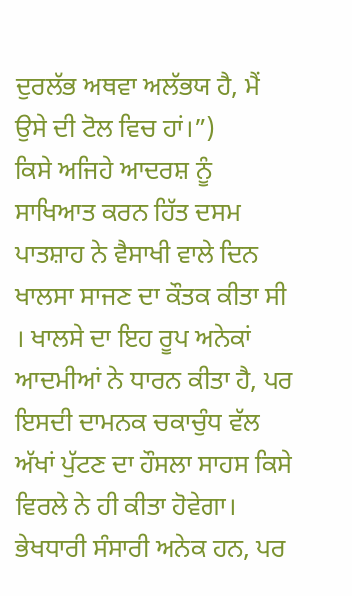ਦੁਰਲੱਭ ਅਥਵਾ ਅਲੱਭਯ ਹੈ, ਮੈਂ ਉਸੇ ਦੀ ਟੋਲ ਵਿਚ ਹਾਂ।”)
ਕਿਸੇ ਅਜਿਹੇ ਆਦਰਸ਼ ਨੂੰ ਸਾਖਿਆਤ ਕਰਨ ਹਿੱਤ ਦਸਮ ਪਾਤਸ਼ਾਹ ਨੇ ਵੈਸਾਖੀ ਵਾਲੇ ਦਿਨ ਖਾਲਸਾ ਸਾਜਣ ਦਾ ਕੌਤਕ ਕੀਤਾ ਸੀ । ਖਾਲਸੇ ਦਾ ਇਹ ਰੂਪ ਅਨੇਕਾਂ ਆਦਮੀਆਂ ਨੇ ਧਾਰਨ ਕੀਤਾ ਹੈ, ਪਰ ਇਸਦੀ ਦਾਮਨਕ ਚਕਾਚੁੰਧ ਵੱਲ ਅੱਖਾਂ ਪੁੱਟਣ ਦਾ ਹੌਸਲਾ ਸਾਹਸ ਕਿਸੇ ਵਿਰਲੇ ਨੇ ਹੀ ਕੀਤਾ ਹੋਵੇਗਾ। ਭੇਖਧਾਰੀ ਸੰਸਾਰੀ ਅਨੇਕ ਹਨ, ਪਰ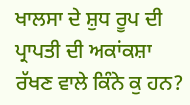ਖਾਲਸਾ ਦੇ ਸ਼ੁਧ ਰੂਪ ਦੀ ਪ੍ਰਾਪਤੀ ਦੀ ਅਕਾਂਕਸ਼ਾ ਰੱਖਣ ਵਾਲੇ ਕਿੰਨੇ ਕੁ ਹਨ?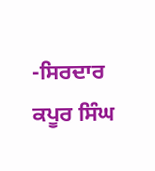-ਸਿਰਦਾਰ ਕਪੂਰ ਸਿੰਘ